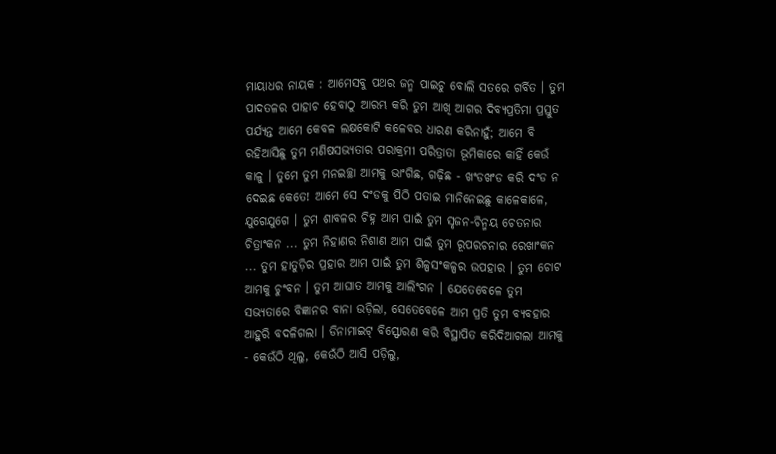ମାୟାଧର ନାୟକ : ଆମେସବୁ ପଥର ଜନ୍ମ ପାଇଚୁ ବୋଲି ସତରେ ଗର୍ବିତ । ତୁମ ପାଦତଳର ପାହାଚ ହେବାଠୁ ଆରମ୍ଭ କରି ତୁମ ଆଖି ଆଗର ଦିବ୍ୟପ୍ରତିମା ପ୍ରସ୍ତୁତ ପର୍ଯ୍ୟନ୍ତ ଆମେ କେବଳ ଲକ୍ଷକୋଟି କଳେବର ଧାରଣ କରିନାହୁଁ; ଆମେ ବି ରହିଆସିଛୁ ତୁମ ମଣିଷସଭ୍ୟତାର ପରାକ୍ରମୀ ପରିତ୍ରାତା ଭୂମିକାରେ କାହିଁ କେଉଁ କାଳୁ । ତୁମେ ତୁମ ମନଇଚ୍ଛା ଆମକୁ ଭାଂଗିଛ, ଗଢ଼ିଛ - ଖଂଡଖଂଡ କରି ଦଂଡ ନ ଦେଇଛ କେତେ! ଆମେ ସେ ଦଂଡକୁ ପିଠି ପତାଇ ମାନିନେଇଛୁ କାଳେକାଳେ, ଯୁଗେଯୁଗେ । ତୁମ ଶାବଳର ଚିହ୍ନ ଆମ ପାଇଁ ତୁମ ସୃଜନ-ଚିନ୍ମୟ ଚେତନାର ଚିତ୍ରାଂକନ ... ତୁମ ନିହାଣର ନିଶାଣ ଆମ ପାଇଁ ତୁମ ରୂପରଚନାର ରେଖାଂକନ ... ତୁମ ହାତୁଡ଼ିର ପ୍ରହାର ଆମ ପାଇଁ ତୁମ ଶିଳ୍ପସଂକଳ୍ପର ଉପହାର । ତୁମ ଚୋଟ ଆମକୁ ଚୁଂବନ । ତୁମ ଆଘାତ ଆମକୁ ଆଲିଂଗନ । ଯେତେବେଳେ ତୁମ ସଭ୍ୟତାରେ ବିଜ୍ଞାନର ବାନା ଉଡ଼ିଲା, ସେତେବେଳେ ଆମ ପ୍ରତି ତୁମ ବ୍ୟବହାର ଆହୁରି ବଦଳିଗଲା । ଡିନାମାଇଟ୍ ବିସ୍ଫୋରଣ କରି ବିସ୍ଥାପିତ କରିଦିଆଗଲା ଆମକୁ - କେଉଁଠି ଥିଲୁ, କେଉଁଠି ଆସି ପଡ଼ିଲୁ,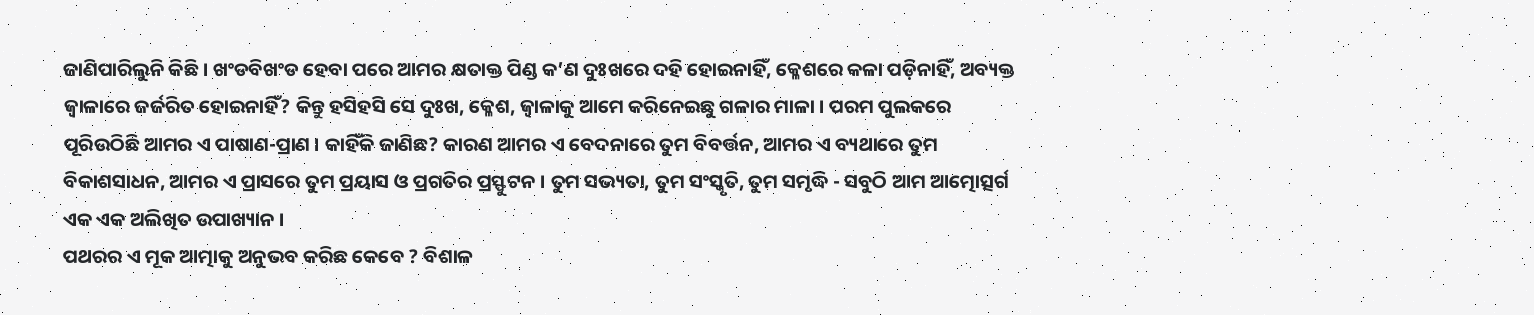ଜାଣିପାରିଲୁନି କିଛି । ଖଂଡବିଖଂଡ ହେବା ପରେ ଆମର କ୍ଷତାକ୍ତ ପିଣ୍ଡ କ’ଣ ଦୁଃଖରେ ଦହି ହୋଇନାହିଁ, କ୍ଳେଶରେ କଳା ପଡ଼ିନାହିଁ, ଅବ୍ୟକ୍ତ ଜ୍ୱାଳାରେ ଜର୍ଜରିତ ହୋଇନାହିଁ? କିନ୍ତୁ ହସିହସି ସେ ଦୁଃଖ, କ୍ଳେଶ, ଜ୍ୱାଳାକୁ ଆମେ କରିନେଇଛୁ ଗଳାର ମାଳା । ପରମ ପୁଲକରେ ପୂରିଉଠିଛି ଆମର ଏ ପାଷାଣ-ପ୍ରାଣ । କାହିଁକି ଜାଣିଛ? କାରଣ ଆମର ଏ ବେଦନାରେ ତୁମ ବିବର୍ତ୍ତନ, ଆମର ଏ ବ୍ୟଥାରେ ତୁମ ବିକାଶସାଧନ, ଆମର ଏ ପ୍ରାସରେ ତୁମ ପ୍ରୟାସ ଓ ପ୍ରଗତିର ପ୍ରସ୍ଫୁଟନ । ତୁମ ସଭ୍ୟତା, ତୁମ ସଂସ୍କୃତି, ତୁମ ସମୃଦ୍ଧି - ସବୁଠି ଆମ ଆତ୍ମୋତ୍ସର୍ଗ ଏକ ଏକ ଅଲିଖିତ ଉପାଖ୍ୟାନ ।
ପଥରର ଏ ମୂକ ଆତ୍ମାକୁ ଅନୁଭବ କରିଛ କେବେ ? ବିଶାଳ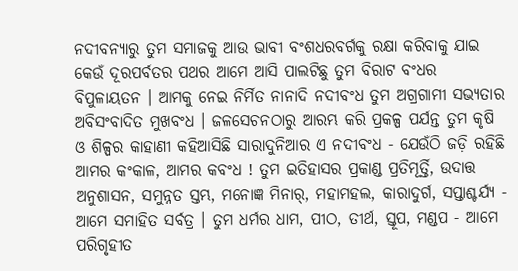ନଦୀବନ୍ୟାରୁ ତୁମ ସମାଜକୁ ଆଉ ଭାବୀ ବଂଶଧରବର୍ଗକୁ ରକ୍ଷା କରିବାକୁ ଯାଇ କେଉଁ ଦୂରପର୍ବତର ପଥର ଆମେ ଆସି ପାଲଟିଛୁ ତୁମ ବିରାଟ ବଂଧର ବିପୁଳାୟତନ । ଆମକୁ ନେଇ ନିର୍ମିତ ନାନାଦି ନଦୀବଂଧ ତୁମ ଅଗ୍ରଗାମୀ ସଭ୍ୟତାର ଅବିସଂବାଦିତ ମୁଖବଂଧ । ଜଳସେଚନଠାରୁ ଆରମ୍ଭ କରି ପ୍ରକଳ୍ପ ପର୍ଯନ୍ତ ତୁମ କୃଷି ଓ ଶିଳ୍ପର କାହାଣୀ କହିଆସିଛି ସାରାଦୁନିଆର ଏ ନଦୀବଂଧ - ଯେଉଁଠି ଜଡ଼ି ରହିଛି ଆମର କଂକାଳ, ଆମର କବଂଧ ! ତୁମ ଇତିହାସର ପ୍ରକାଣ୍ଡ ପ୍ରତିମୂର୍ତ୍ତି, ଉଦାତ୍ତ ଅନୁଶାସନ, ସମୁନ୍ନତ ସ୍ତମ୍ଭ, ମନୋଜ୍ଞ ମିନାର୍, ମହାମହଲ, କାରାଦୁର୍ଗ, ସପ୍ତାଶ୍ଚର୍ଯ୍ୟ - ଆମେ ସମାହିତ ସର୍ବତ୍ର । ତୁମ ଧର୍ମର ଧାମ, ପୀଠ, ତୀର୍ଥ, ସ୍ତୂପ, ମଣ୍ଡପ - ଆମେ ପରିଗୃହୀତ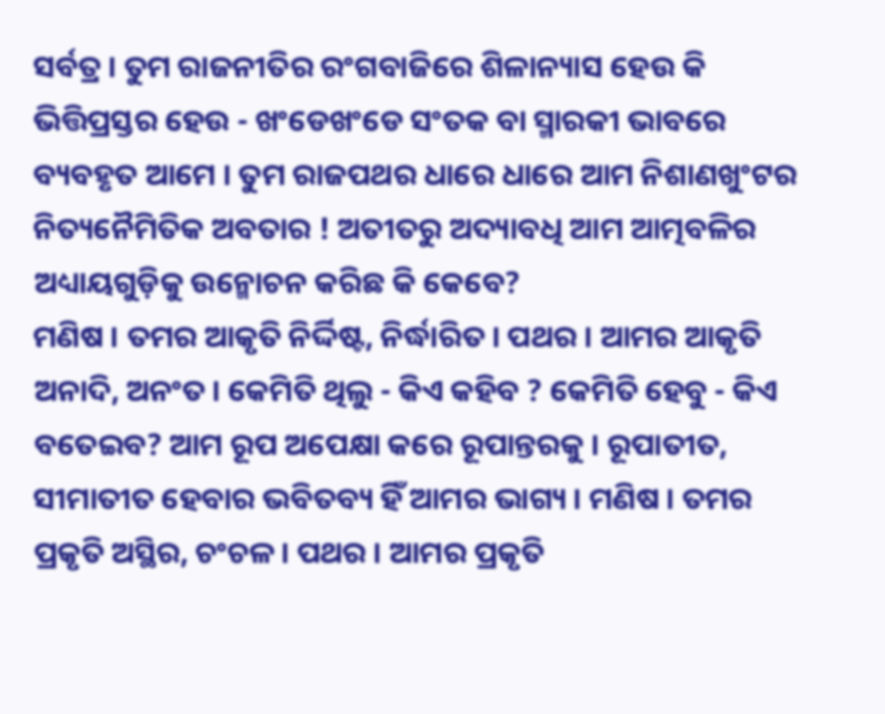ସର୍ବତ୍ର । ତୁମ ରାଜନୀତିର ରଂଗବାଜିରେ ଶିଳାନ୍ୟାସ ହେଉ କି ଭିତ୍ତିପ୍ରସ୍ତର ହେଉ - ଖଂଡେଖଂଡେ ସଂତକ ବା ସ୍ମାରକୀ ଭାବରେ ବ୍ୟବହୃତ ଆମେ । ତୁମ ରାଜପଥର ଧାରେ ଧାରେ ଆମ ନିଶାଣଖୁଂଟର ନିତ୍ୟନୈମିତିକ ଅବତାର ! ଅତୀତରୁ ଅଦ୍ୟାବଧି ଆମ ଆତ୍ମବଳିର ଅଧ୍ୟାୟଗୁଡ଼ିକୁ ଉନ୍ମୋଚନ କରିଛ କି କେବେ?
ମଣିଷ । ତମର ଆକୃତି ନିର୍ଦ୍ଦିଷ୍ଟ, ନିର୍ଦ୍ଧାରିତ । ପଥର । ଆମର ଆକୃତି ଅନାଦି, ଅନଂତ । କେମିତି ଥିଲୁ - କିଏ କହିବ ? କେମିତି ହେବୁ - କିଏ ବତେଇବ? ଆମ ରୂପ ଅପେକ୍ଷା କରେ ରୂପାନ୍ତରକୁ । ରୂପାତୀତ, ସୀମାତୀତ ହେବାର ଭବିତବ୍ୟ ହିଁ ଆମର ଭାଗ୍ୟ । ମଣିଷ । ତମର ପ୍ରକୃତି ଅସ୍ଥିର, ଚଂଚଳ । ପଥର । ଆମର ପ୍ରକୃତି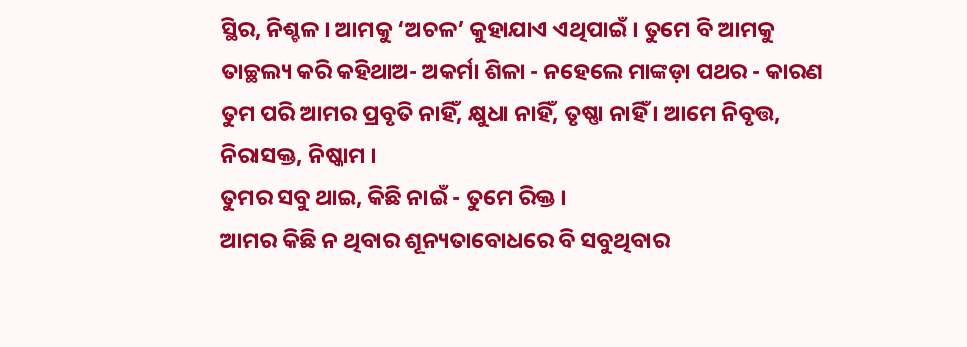ସ୍ଥିର, ନିଶ୍ଚଳ । ଆମକୁ ‘ଅଚଳ’ କୁହାଯାଏ ଏଥିପାଇଁ । ତୁମେ ବି ଆମକୁ ତାଚ୍ଛଲ୍ୟ କରି କହିଥାଅ- ଅକର୍ମା ଶିଳା - ନହେଲେ ମାଙ୍କଡ଼ା ପଥର - କାରଣ ତୁମ ପରି ଆମର ପ୍ରବୃତି ନାହିଁ, କ୍ଷୁଧା ନାହିଁ, ତୃଷ୍ଣା ନାହିଁ । ଆମେ ନିବୃତ୍ତ, ନିରାସକ୍ତ, ନିଷ୍କାମ ।
ତୁମର ସବୁ ଥାଇ, କିଛି ନାଇଁ - ତୁମେ ରିକ୍ତ ।
ଆମର କିଛି ନ ଥିବାର ଶୂନ୍ୟତାବୋଧରେ ବି ସବୁଥିବାର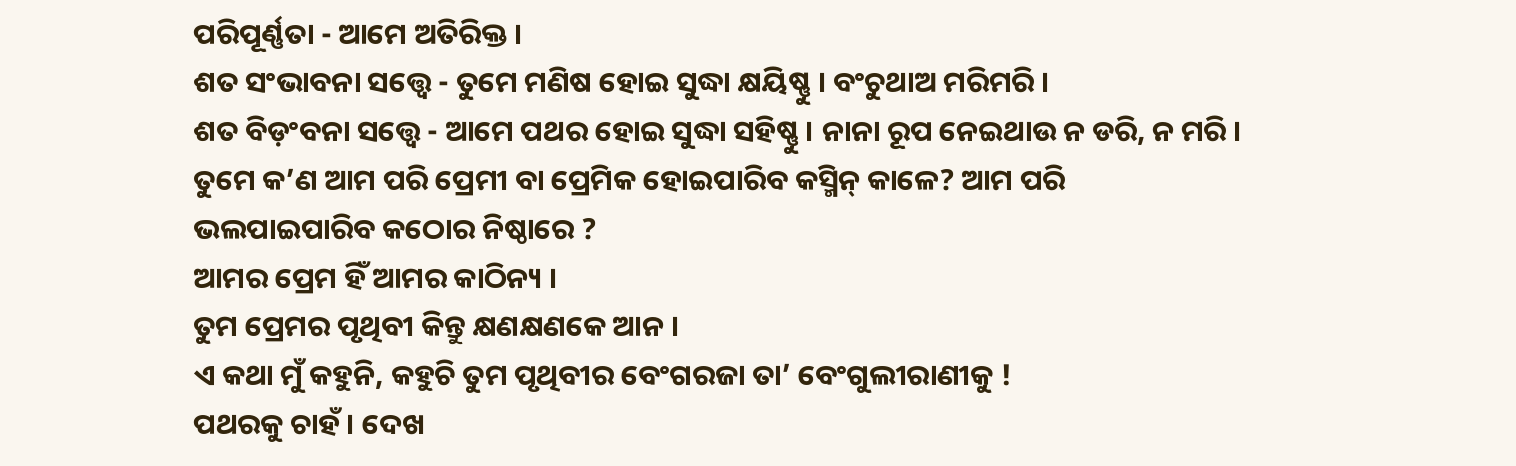ପରିପୂର୍ଣ୍ଣତା - ଆମେ ଅତିରିକ୍ତ ।
ଶତ ସଂଭାବନା ସତ୍ତ୍ୱେ - ତୁମେ ମଣିଷ ହୋଇ ସୁଦ୍ଧା କ୍ଷୟିଷ୍ଣୁ । ବଂଚୁଥାଅ ମରିମରି ।
ଶତ ବିଡ଼ଂବନା ସତ୍ତ୍ୱେ - ଆମେ ପଥର ହୋଇ ସୁଦ୍ଧା ସହିଷ୍ଣୁ । ନାନା ରୂପ ନେଇଥାଉ ନ ଡରି, ନ ମରି । ତୁମେ କ’ଣ ଆମ ପରି ପ୍ରେମୀ ବା ପ୍ରେମିକ ହୋଇପାରିବ କସ୍ମିନ୍ କାଳେ? ଆମ ପରି ଭଲପାଇପାରିବ କଠୋର ନିଷ୍ଠାରେ ?
ଆମର ପ୍ରେମ ହିଁ ଆମର କାଠିନ୍ୟ ।
ତୁମ ପ୍ରେମର ପୃଥିବୀ କିନ୍ତୁ କ୍ଷଣକ୍ଷଣକେ ଆନ ।
ଏ କଥା ମୁଁ କହୁନି, କହୁଚି ତୁମ ପୃଥିବୀର ବେଂଗରଜା ତା’ ବେଂଗୁଲୀରାଣୀକୁ !
ପଥରକୁ ଚାହଁ । ଦେଖ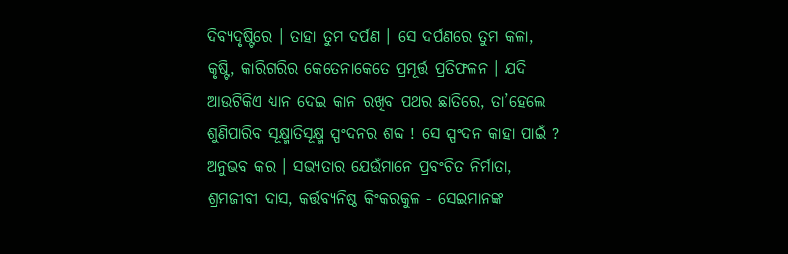ଦିବ୍ୟଦୃଷ୍ଟିରେ । ତାହା ତୁମ ଦର୍ପଣ । ସେ ଦର୍ପଣରେ ତୁମ କଳା, କୃଷ୍ଟି, କାରିଗରିର କେତେନାକେତେ ପ୍ରମୂର୍ତ୍ତ ପ୍ରତିଫଳନ । ଯଦି ଆଉଟିକିଏ ଧ୍ୟାନ ଦେଇ କାନ ରଖିବ ପଥର ଛାତିରେ, ତା’ହେଲେ ଶୁଣିପାରିବ ସୂକ୍ଷ୍ମାତିସୂକ୍ଷ୍ମ ସ୍ପଂଦନର ଶବ୍ଦ ! ସେ ସ୍ପଂଦନ କାହା ପାଇଁ ? ଅନୁଭବ କର । ସଭ୍ୟତାର ଯେଉଁମାନେ ପ୍ରବଂଚିତ ନିର୍ମାତା, ଶ୍ରମଜୀବୀ ଦାସ, କର୍ତ୍ତବ୍ୟନିଷ୍ଠ କିଂକରକୁଳ - ସେଇମାନଙ୍କ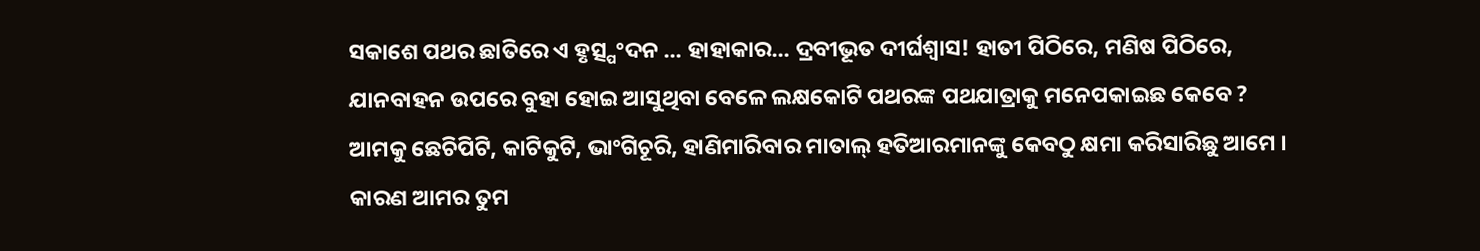ସକାଶେ ପଥର ଛାତିରେ ଏ ହୃତ୍ସ୍ପଂଦନ ... ହାହାକାର... ଦ୍ରବୀଭୂତ ଦୀର୍ଘଶ୍ୱାସ! ହାତୀ ପିଠିରେ, ମଣିଷ ପିଠିରେ, ଯାନବାହନ ଉପରେ ବୁହା ହୋଇ ଆସୁଥିବା ବେଳେ ଲକ୍ଷକୋଟି ପଥରଙ୍କ ପଥଯାତ୍ରାକୁ ମନେପକାଇଛ କେବେ ? ଆମକୁ ଛେଚିପିଟି, କାଟିକୁଟି, ଭାଂଗିଚୂରି, ହାଣିମାରିବାର ମାତାଲ୍ ହତିଆରମାନଙ୍କୁ କେବଠୁ କ୍ଷମା କରିସାରିଛୁ ଆମେ । କାରଣ ଆମର ତୁମ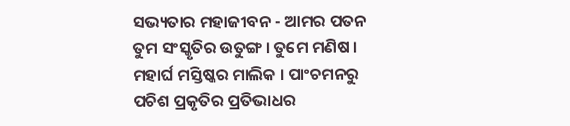ସଭ୍ୟତାର ମହାଜୀବନ - ଆମର ପତନ ତୁମ ସଂସ୍କୃତିର ଉତୁଙ୍ଗ । ତୁମେ ମଣିଷ । ମହାର୍ଘ ମସ୍ତିଷ୍କର ମାଲିକ । ପାଂଚମନରୁ ପଚିଶ ପ୍ରକୃତିର ପ୍ରତିଭାଧର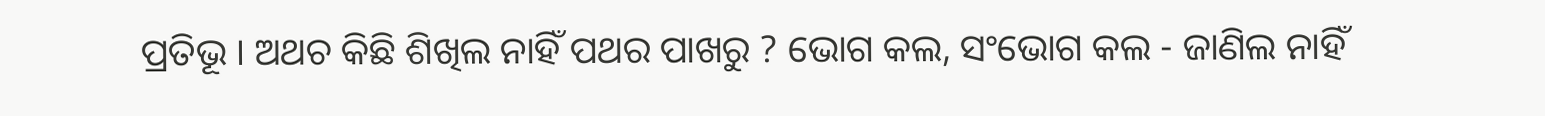ପ୍ରତିଭୂ । ଅଥଚ କିଛି ଶିଖିଲ ନାହିଁ ପଥର ପାଖରୁ ? ଭୋଗ କଲ, ସଂଭୋଗ କଲ - ଜାଣିଲ ନାହିଁ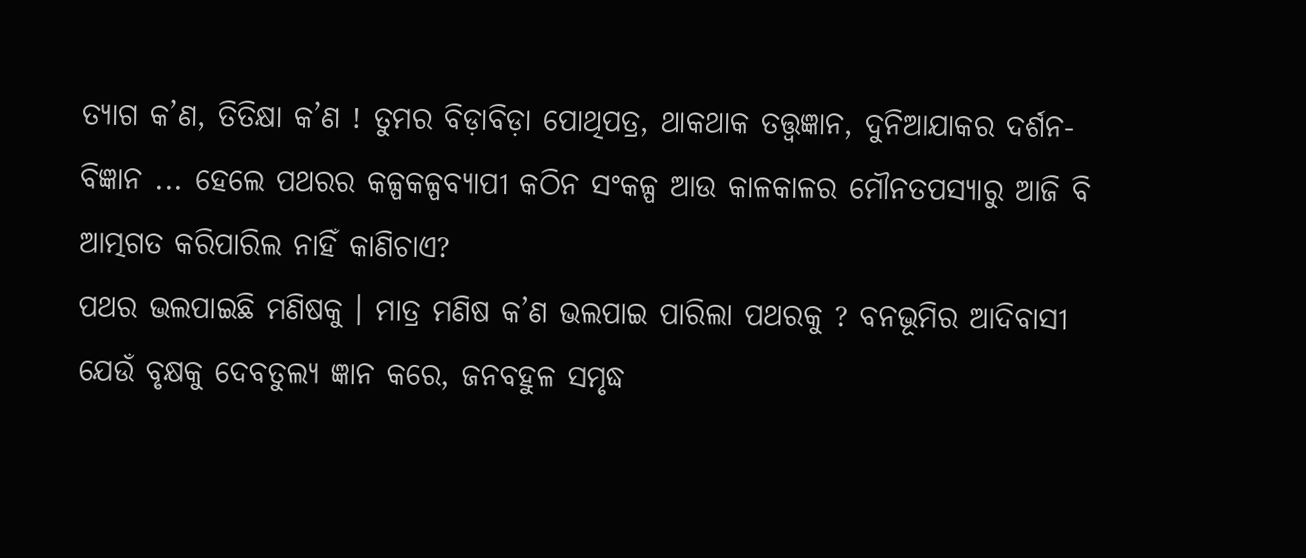ତ୍ୟାଗ କ’ଣ, ତିତିକ୍ଷା କ’ଣ ! ତୁମର ବିଡ଼ାବିଡ଼ା ପୋଥିପତ୍ର, ଥାକଥାକ ତତ୍ତ୍ୱଜ୍ଞାନ, ଦୁନିଆଯାକର ଦର୍ଶନ-ବିଜ୍ଞାନ ... ହେଲେ ପଥରର କଳ୍ପକଳ୍ପବ୍ୟାପୀ କଠିନ ସଂକଳ୍ପ ଆଉ କାଳକାଳର ମୌନତପସ୍ୟାରୁ ଆଜି ବି ଆତ୍ମଗତ କରିପାରିଲ ନାହିଁ କାଣିଚାଏ?
ପଥର ଭଲପାଇଛି ମଣିଷକୁ । ମାତ୍ର ମଣିଷ କ’ଣ ଭଲପାଇ ପାରିଲା ପଥରକୁ ? ବନଭୂମିର ଆଦିବାସୀ ଯେଉଁ ବୃକ୍ଷକୁ ଦେବତୁଲ୍ୟ ଜ୍ଞାନ କରେ, ଜନବହୁଳ ସମୃଦ୍ଧ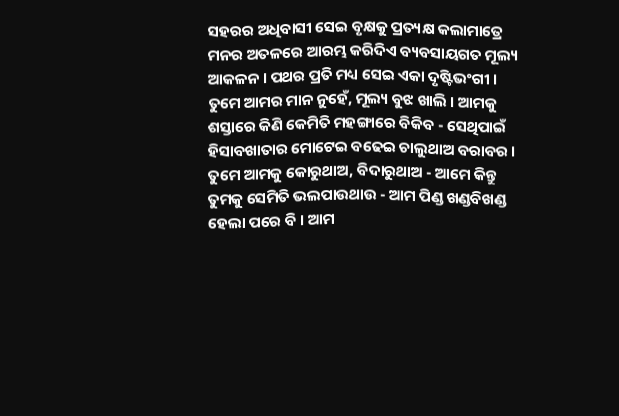ସହରର ଅଧିବାସୀ ସେଇ ବୃକ୍ଷକୁ ପ୍ରତ୍ୟକ୍ଷ କଲାମାତ୍ରେ ମନର ଅତଳରେ ଆରମ୍ଭ କରିଦିଏ ବ୍ୟବସାୟଗତ ମୂଲ୍ୟ ଆକଳନ । ପଥର ପ୍ରତି ମଧ୍ୟ ସେଇ ଏକା ଦୃଷ୍ଟିଭଂଗୀ । ତୁମେ ଆମର ମାନ ନୁହେଁ, ମୂଲ୍ୟ ବୁଝ ଖାଲି । ଆମକୁ ଶସ୍ତାରେ କିଣି କେମିତି ମହଙ୍ଗାରେ ବିକିବ - ସେଥିପାଇଁ ହିସାବଖାତାର ମୋଟେଇ ବଢେଇ ଚାଲୁଥାଅ ବରାବର ।
ତୁମେ ଆମକୁ କୋରୁଥାଅ, ବିଦାରୁଥାଅ - ଆମେ କିନ୍ତୁ ତୁମକୁ ସେମିତି ଭଲପାଉଥାଉ - ଆମ ପିଣ୍ଡ ଖଣ୍ଡବିଖଣ୍ଡ ହେଲା ପରେ ବି । ଆମ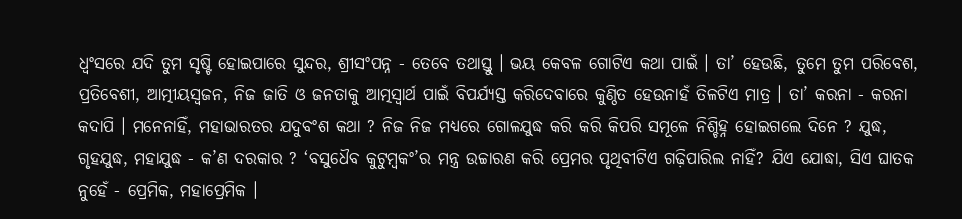ଧ୍ୱଂସରେ ଯଦି ତୁମ ସୃଷ୍ଟି ହୋଇପାରେ ସୁନ୍ଦର, ଶ୍ରୀସଂପନ୍ନ - ତେବେ ତଥାସ୍ତୁ । ଭୟ କେବଳ ଗୋଟିଏ କଥା ପାଇଁ । ତା’ ହେଉଛି, ତୁମେ ତୁମ ପରିବେଶ, ପ୍ରତିବେଶୀ, ଆତ୍ମୀୟସ୍ୱଜନ, ନିଜ ଜାତି ଓ ଜନତାକୁ ଆତ୍ମସ୍ୱାର୍ଥ ପାଇଁ ବିପର୍ଯ୍ୟସ୍ତ କରିଦେବାରେ କୁଣ୍ଠିତ ହେଉନାହଁ ତିଳଟିଏ ମାତ୍ର । ତା’ କରନା - କରନା କଦାପି । ମନେନାହିଁ, ମହାଭାରତର ଯଦୁବଂଶ କଥା ? ନିଜ ନିଜ ମଧ୍ୟରେ ଗୋଳଯୁଦ୍ଧ କରି କରି କିପରି ସମୂଳେ ନିଶ୍ଚିହ୍ନ ହୋଇଗଲେ ଦିନେ ? ଯୁଦ୍ଧ, ଗୃହଯୁଦ୍ଧ, ମହାଯୁଦ୍ଧ - କ’ଣ ଦରକାର ? ‘ବସୁଧୈବ କୁଟୁମ୍ବକଂ’ର ମନ୍ତ୍ର ଉଚ୍ଚାରଣ କରି ପ୍ରେମର ପୃଥିବୀଟିଏ ଗଢ଼ିପାରିଲ ନାହିଁ? ଯିଏ ଯୋଦ୍ଧା, ସିଏ ଘାତକ ନୁହେଁ - ପ୍ରେମିକ, ମହାପ୍ରେମିକ ।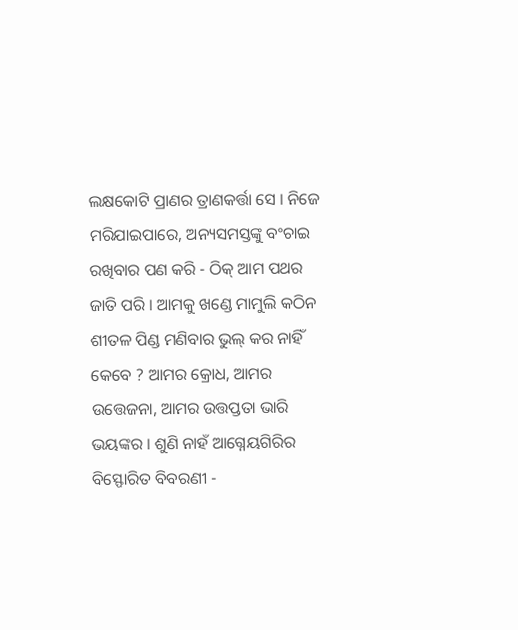ଲକ୍ଷକୋଟି ପ୍ରାଣର ତ୍ରାଣକର୍ତ୍ତା ସେ । ନିଜେ ମରିଯାଇପାରେ, ଅନ୍ୟସମସ୍ତଙ୍କୁ ବଂଚାଇ ରଖିବାର ପଣ କରି - ଠିକ୍ ଆମ ପଥର ଜାତି ପରି । ଆମକୁ ଖଣ୍ଡେ ମାମୁଲି କଠିନ ଶୀତଳ ପିଣ୍ଡ ମଣିବାର ଭୁଲ୍ କର ନାହିଁ କେବେ ? ଆମର କ୍ରୋଧ, ଆମର ଉତ୍ତେଜନା, ଆମର ଉତ୍ତପ୍ତତା ଭାରି ଭୟଙ୍କର । ଶୁଣି ନାହଁ ଆଗ୍ନେୟଗିରିର ବିସ୍ଫୋରିତ ବିବରଣୀ -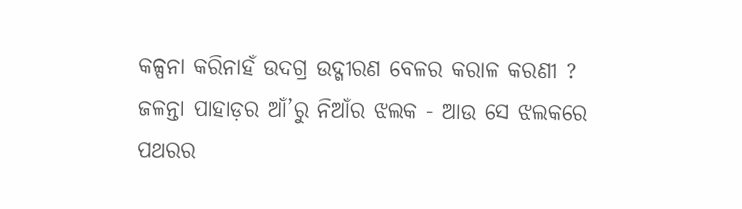କଳ୍ପନା କରିନାହଁ ଉଦଗ୍ର ଉଦ୍ଗୀରଣ ବେଳର କରାଳ କରଣୀ ? ଜଳନ୍ତା ପାହାଡ଼ର ଆଁ’ରୁ ନିଆଁର ଝଲକ - ଆଉ ସେ ଝଲକରେ ପଥରର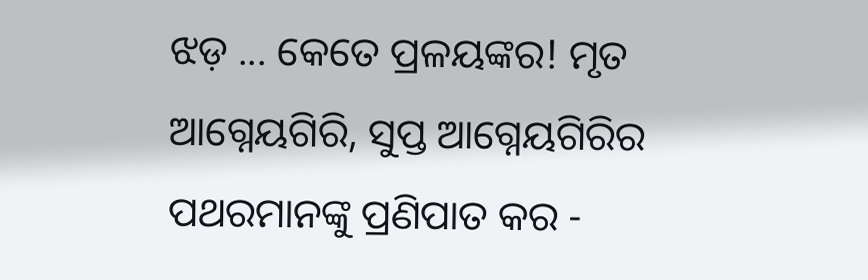ଝଡ଼ ... କେତେ ପ୍ରଳୟଙ୍କର! ମୃତ ଆଗ୍ନେୟଗିରି, ସୁପ୍ତ ଆଗ୍ନେୟଗିରିର ପଥରମାନଙ୍କୁ ପ୍ରଣିପାତ କର -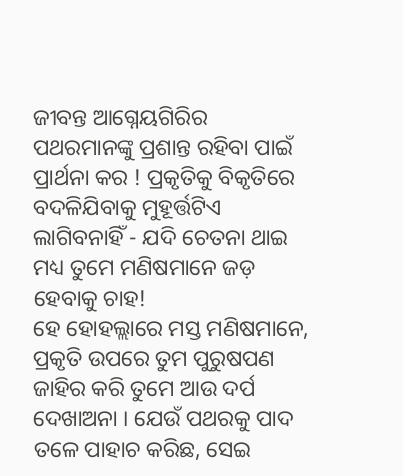ଜୀବନ୍ତ ଆଗ୍ନେୟଗିରିର ପଥରମାନଙ୍କୁ ପ୍ରଶାନ୍ତ ରହିବା ପାଇଁ ପ୍ରାର୍ଥନା କର ! ପ୍ରକୃତିକୁ ବିକୃତିରେ ବଦଳିଯିବାକୁ ମୁହୂର୍ତ୍ତଟିଏ ଲାଗିବନାହିଁ - ଯଦି ଚେତନା ଥାଇ ମଧ୍ୟ ତୁମେ ମଣିଷମାନେ ଜଡ଼ ହେବାକୁ ଚାହ!
ହେ ହୋହଲ୍ଲାରେ ମସ୍ତ ମଣିଷମାନେ, ପ୍ରକୃତି ଉପରେ ତୁମ ପୁରୁଷପଣ ଜାହିର କରି ତୁମେ ଆଉ ଦର୍ପ ଦେଖାଅନା । ଯେଉଁ ପଥରକୁ ପାଦ ତଳେ ପାହାଚ କରିଛ, ସେଇ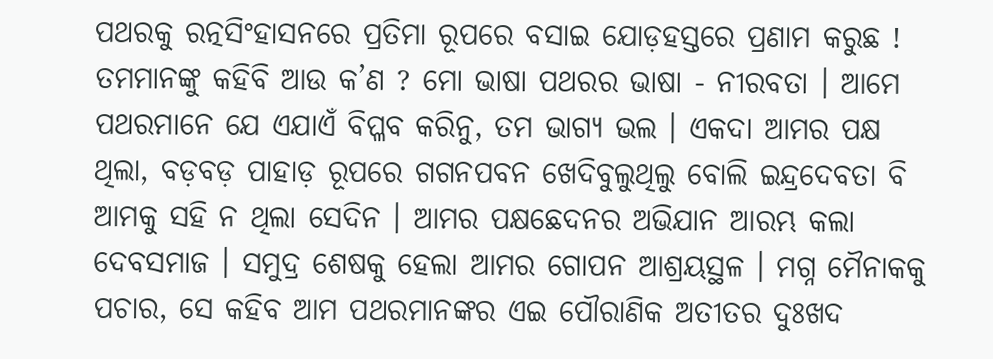ପଥରକୁ ରତ୍ନସିଂହାସନରେ ପ୍ରତିମା ରୂପରେ ବସାଇ ଯୋଡ଼ହସ୍ତରେ ପ୍ରଣାମ କରୁଛ ! ତମମାନଙ୍କୁ କହିବି ଆଉ କ’ଣ ? ମୋ ଭାଷା ପଥରର ଭାଷା - ନୀରବତା । ଆମେ ପଥରମାନେ ଯେ ଏଯାଏଁ ବିପ୍ଳବ କରିନୁ, ତମ ଭାଗ୍ୟ ଭଲ । ଏକଦା ଆମର ପକ୍ଷ ଥିଲା, ବଡ଼ବଡ଼ ପାହାଡ଼ ରୂପରେ ଗଗନପବନ ଖେଦିବୁଲୁଥିଲୁ ବୋଲି ଇନ୍ଦ୍ରଦେବତା ବି ଆମକୁ ସହି ନ ଥିଲା ସେଦିନ । ଆମର ପକ୍ଷଛେଦନର ଅଭିଯାନ ଆରମ୍ଭ କଲା ଦେବସମାଜ । ସମୁଦ୍ର ଶେଷକୁ ହେଲା ଆମର ଗୋପନ ଆଶ୍ରୟସ୍ଥଳ । ମଗ୍ନ ମୈନାକକୁ ପଚାର, ସେ କହିବ ଆମ ପଥରମାନଙ୍କର ଏଇ ପୌରାଣିକ ଅତୀତର ଦୁଃଖଦ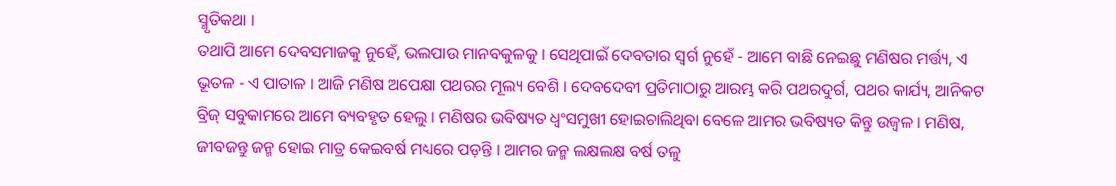ସ୍ମୃତିକଥା ।
ତଥାପି ଆମେ ଦେବସମାଜକୁ ନୁହେଁ, ଭଲପାଉ ମାନବକୁଳକୁ । ସେଥିପାଇଁ ଦେବତାର ସ୍ୱର୍ଗ ନୁହେଁ - ଆମେ ବାଛି ନେଇଛୁ ମଣିଷର ମର୍ତ୍ତ୍ୟ, ଏ ଭୂତଳ - ଏ ପାତାଳ । ଆଜି ମଣିଷ ଅପେକ୍ଷା ପଥରର ମୂଲ୍ୟ ବେଶି । ଦେବଦେବୀ ପ୍ରତିମାଠାରୁ ଆରମ୍ଭ କରି ପଥରଦୁର୍ଗ, ପଥର କାର୍ଯ୍ୟ, ଆନିକଟ ବ୍ରିଜ୍ ସବୁକାମରେ ଆମେ ବ୍ୟବହୃତ ହେଲୁ । ମଣିଷର ଭବିଷ୍ୟତ ଧ୍ୱଂସମୁଖୀ ହୋଇଚାଲିଥିବା ବେଳେ ଆମର ଭବିଷ୍ୟତ କିନ୍ତୁ ଉଜ୍ୱଳ । ମଣିଷ, ଜୀବଜନ୍ତୁ ଜନ୍ମ ହୋଇ ମାତ୍ର କେଇବର୍ଷ ମଧ୍ୟରେ ପଡ଼ନ୍ତି । ଆମର ଜନ୍ମ ଲକ୍ଷଲକ୍ଷ ବର୍ଷ ତଳୁ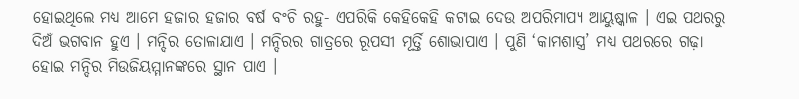ହୋଇଥିଲେ ମଧ୍ୟ ଆମେ ହଜାର ହଜାର ବର୍ଷ ବଂଚି ରହୁ- ଏପରିକି କେହିକେହି କଟାଇ ଦେଉ ଅପରିମାପ୍ୟ ଆୟୁଷ୍କାଳ । ଏଇ ପଥରରୁ ଦିଅଁ ଭଗବାନ ହୁଏ । ମନ୍ଦିର ତୋଳାଯାଏ । ମନ୍ଦିରର ଗାତ୍ରରେ ରୂପସୀ ମୂର୍ତ୍ତି ଶୋଭାପାଏ । ପୁଣି ‘କାମଶାସ୍ତ୍ର’ ମଧ୍ୟ ପଥରରେ ଗଢ଼ା ହୋଇ ମନ୍ଦିର ମିଉଜିୟମ୍ମାନଙ୍କରେ ସ୍ଥାନ ପାଏ ।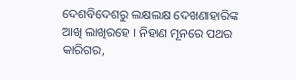ଦେଶବିଦେଶରୁ ଲକ୍ଷଲକ୍ଷ ଦେଖଣାହାରିଙ୍କ ଆଖି ଲାଖିରହେ । ନିହାଣ ମୂନରେ ପଥର କାରିଗର,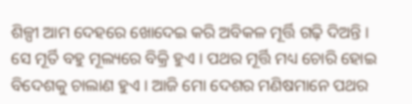ଶିଳ୍ପୀ ଆମ ଦେହରେ ଖୋଦେଇ କରି ଅବିକଳ ମୂର୍ତ୍ତି ଗଢ଼ି ଦିଅନ୍ତି । ସେ ମୂର୍ତି ବହୁ ମୂଲ୍ୟରେ ବିକ୍ରି ହୁଏ । ପଥର ମୂର୍ତ୍ତି ମଧ୍ୟ ଚୋରି ହୋଇ ବିଦେଶକୁ ଚାଲାଣ ହୁଏ । ଆଜି ମୋ ଦେଶର ମଣିଷମାନେ ପଥର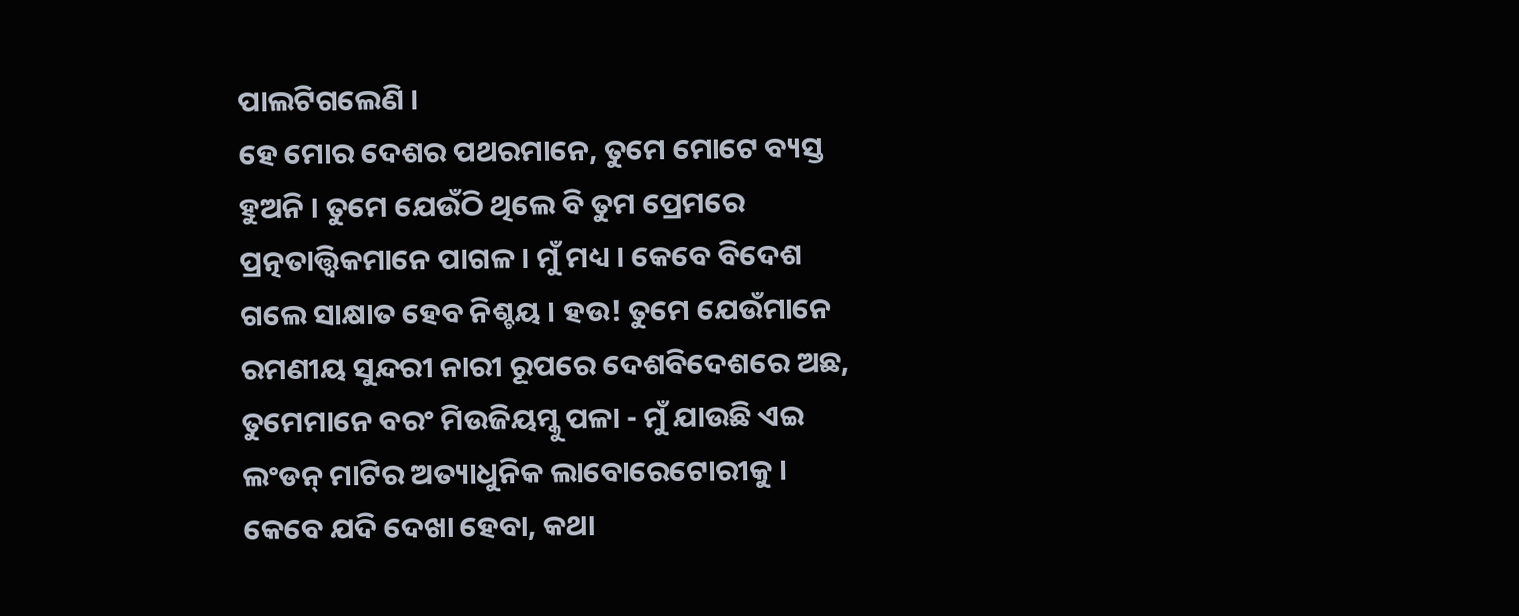ପାଲଟିଗଲେଣି ।
ହେ ମୋର ଦେଶର ପଥରମାନେ, ତୁମେ ମୋଟେ ବ୍ୟସ୍ତ ହୁଅନି । ତୁମେ ଯେଉଁଠି ଥିଲେ ବି ତୁମ ପ୍ରେମରେ ପ୍ରତ୍ନତାତ୍ତ୍ୱିକମାନେ ପାଗଳ । ମୁଁ ମଧ୍ୟ । କେବେ ବିଦେଶ ଗଲେ ସାକ୍ଷାତ ହେବ ନିଶ୍ଚୟ । ହଉ! ତୁମେ ଯେଉଁମାନେ ରମଣୀୟ ସୁନ୍ଦରୀ ନାରୀ ରୂପରେ ଦେଶବିଦେଶରେ ଅଛ, ତୁମେମାନେ ବରଂ ମିଉଜିୟମ୍କୁ ପଳା - ମୁଁ ଯାଉଛି ଏଇ ଲଂଡନ୍ ମାଟିର ଅତ୍ୟାଧୁନିକ ଲାବୋରେଟୋରୀକୁ । କେବେ ଯଦି ଦେଖା ହେବା, କଥା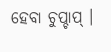ହେବା ଚୁପ୍ଚାପ୍ ।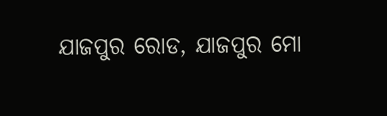ଯାଜପୁର ରୋଡ, ଯାଜପୁର ମୋ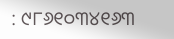: ୯୮୬୧୦୩୪୧୬୩